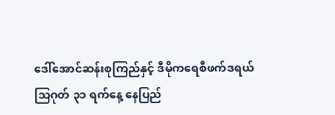ဒေါ်အောင်ဆန်းစုကြည်နှင့် ဒီမိုကရေစီဖက်ဒရယ်
သြဂုတ် ၃၁ ရက်နေ့ နေပြည်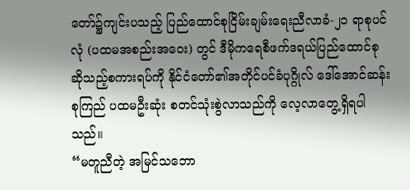တော်၌ကျင်းပသည့် ပြည်ထောင်စုငြိမ်းချမ်းရေးညီလာခံ-၂၁ ရာစုပင်လုံ (ပထမအစည်းအဝေး) တွင် ဒီမိုကရေစီဖက်ဒရယ်ပြည်ထောင်စု ဆိုသည့်စကားရပ်ကို နိုင်ငံတော်၏အတိုင်ပင်ခံပုဂ္ဂိုလ် ဒေါ်အောင်ဆန်းစုကြည် ပထမဦးဆုံး စတင်သုံးစွဲလာသည်ကို လေ့လာတွေ့ရှိရပါသည်။
“မတူညီတဲ့ အမြင်သဘော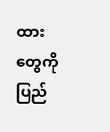ထား တွေကို ပြည်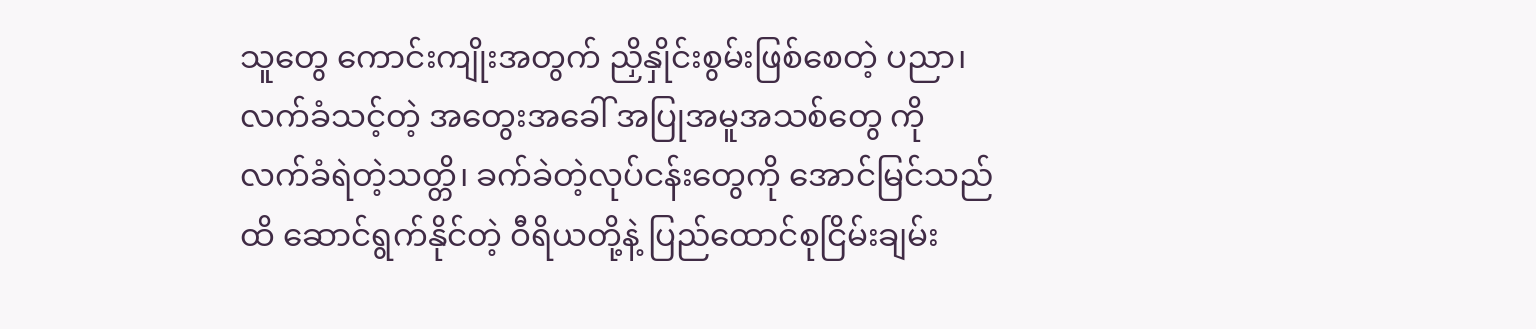သူတွေ ကောင်းကျိုးအတွက် ညှိနှိုင်းစွမ်းဖြစ်စေတဲ့ ပညာ၊ လက်ခံသင့်တဲ့ အတွေးအခေါ် အပြုအမူအသစ်တွေ ကို လက်ခံရဲတဲ့သတ္တိ၊ ခက်ခဲတဲ့လုပ်ငန်းတွေကို အောင်မြင်သည်ထိ ဆောင်ရွက်နိုင်တဲ့ ဝီရိယတို့နဲ့ ပြည်ထောင်စုငြိမ်းချမ်း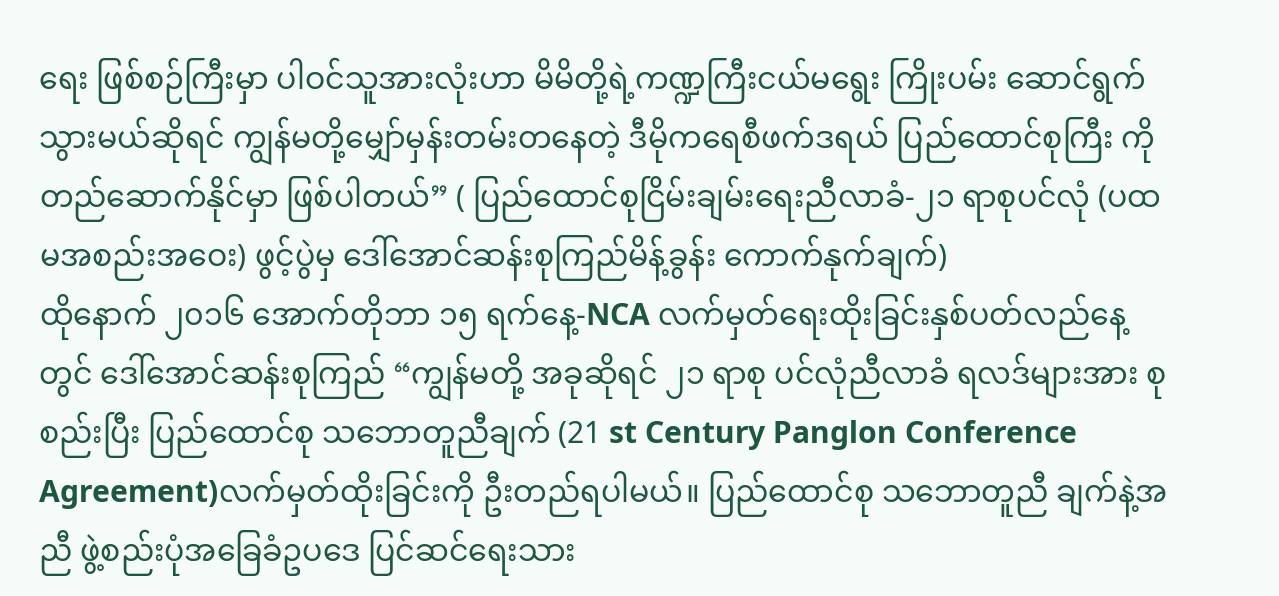ရေး ဖြစ်စဉ်ကြီးမှာ ပါဝင်သူအားလုံးဟာ မိမိတို့ရဲ့ကဏ္ဍကြီးငယ်မရွေး ကြိုးပမ်း ဆောင်ရွက်သွားမယ်ဆိုရင် ကျွန်မတို့မျှော်မှန်းတမ်းတနေတဲ့ ဒီမိုကရေစီဖက်ဒရယ် ပြည်ထောင်စုကြီး ကို တည်ဆောက်နိုင်မှာ ဖြစ်ပါတယ်” ( ပြည်ထောင်စုငြိမ်းချမ်းရေးညီလာခံ-၂၁ ရာစုပင်လုံ (ပထမအစည်းအဝေး) ဖွင့်ပွဲမှ ဒေါ်အောင်ဆန်းစုကြည်မိန့်ခွန်း ကောက်နုက်ချက်)
ထိုနောက် ၂၀၁၆ အောက်တိုဘာ ၁၅ ရက်နေ့-NCA လက်မှတ်ရေးထိုးခြင်းနှစ်ပတ်လည်နေ့တွင် ဒေါ်အောင်ဆန်းစုကြည် “ကျွန်မတို့ အခုဆိုရင် ၂၁ ရာစု ပင်လုံညီလာခံ ရလဒ်များအား စုစည်းပြီး ပြည်ထောင်စု သဘောတူညီချက် (21 st Century Panglon Conference Agreement)လက်မှတ်ထိုးခြင်းကို ဦးတည်ရပါမယ်။ ပြည်ထောင်စု သဘောတူညီ ချက်နဲ့အညီ ဖွဲ့စည်းပုံအခြေခံဥပဒေ ပြင်ဆင်ရေးသား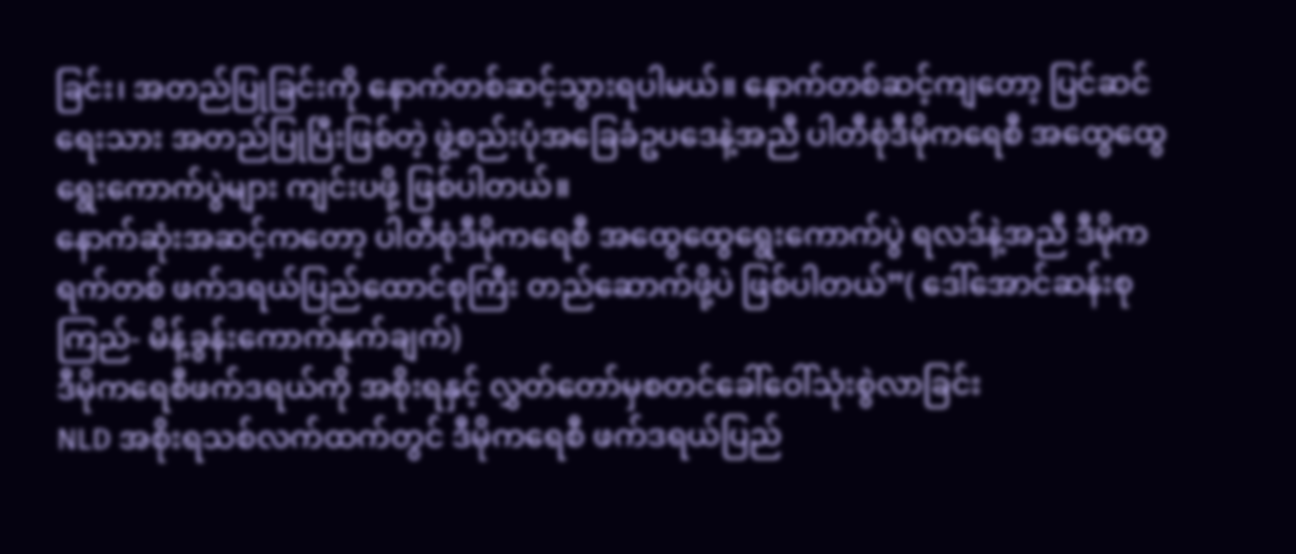ခြင်း၊ အတည်ပြုခြင်းကို နောက်တစ်ဆင့်သွားရပါမယ်။ နောက်တစ်ဆင့်ကျတော့ ပြင်ဆင်ရေးသား အတည်ပြုပြီးဖြစ်တဲ့ ဖွဲ့စည်းပုံအခြေခံဥပဒေနဲ့အညီ ပါတီစုံဒီမိုကရေစီ အထွေထွေရွေးကောက်ပွဲများ ကျင်းပဖို့ ဖြစ်ပါတယ်။
နောက်ဆုံးအဆင့်ကတော့ ပါတီစုံဒီမိုကရေစီ အထွေထွေရွေးကောက်ပွဲ ရလဒ်နဲ့အညီ ဒီမိုကရက်တစ် ဖက်ဒရယ်ပြည်ထောင်စုကြီး တည်ဆောက်ဖို့ပဲ ဖြစ်ပါတယ်”( ဒေါ်အောင်ဆန်းစုကြည်- မိန့်ခွန်းကောက်နုက်ချက်)
ဒီမိုကရေစီဖက်ဒရယ်ကို အစိုးရနှင့် လွှတ်တော်မှစတင်ခေါ်ဝေါ်သုံးစွဲလာခြင်း
NLD အစိုးရသစ်လက်ထက်တွင် ဒီမိုကရေစီ ဖက်ဒရယ်ပြည်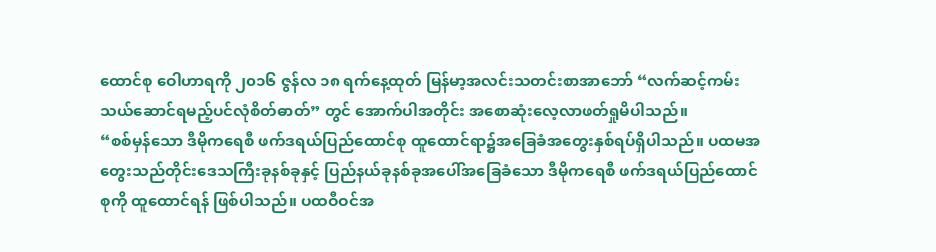ထောင်စု ဝေါဟာရကို ၂၀၁၆ ဇွန်လ ၁၈ ရက်နေ့ထုတ် မြန်မာ့အလင်းသတင်းစာအာဘော် “လက်ဆင့်ကမ်းသယ်ဆောင်ရမည့်ပင်လုံစိတ်ဓာတ်” တွင် အောက်ပါအတိုင်း အစောဆုံးလေ့လာဖတ်ရှုမိပါသည်။
“စစ်မှန်သော ဒီမိုကရေစီ ဖက်ဒရယ်ပြည်ထောင်စု ထူထောင်ရာ၌အခြေခံအတွေးနှစ်ရပ်ရှိပါသည်။ ပထမအတွေးသည်တိုင်းဒေသကြီးခုနစ်ခုနှင့် ပြည်နယ်ခုနစ်ခုအပေါ်အခြေခံသော ဒီမိုကရေစီ ဖက်ဒရယ်ပြည်ထောင်စုကို ထူထောင်ရန် ဖြစ်ပါသည်။ ပထဝီဝင်အ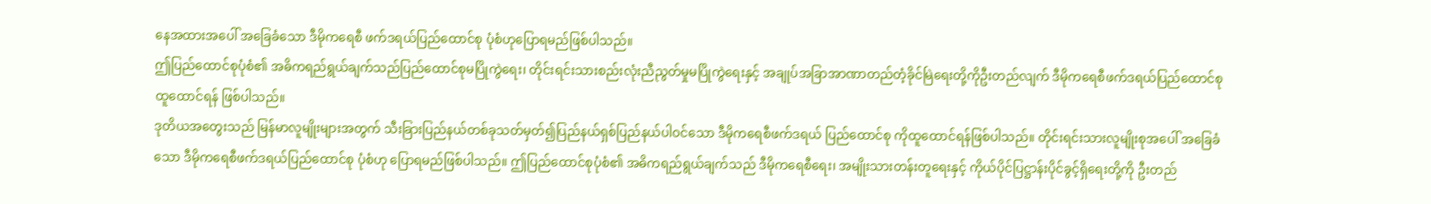နေအထားအပေါ် အခြေခံသော ဒီမိုကရေစီ ဖက်ဒရယ်ပြည်ထောင်စု ပုံစံဟုပြောရမည်ဖြစ်ပါသည်။
ဤပြည်ထောင်စုပုံစံ၏ အဓိကရည်ရွယ်ချက်သည်ပြည်ထောင်စုမပြိုကွဲရေး၊ တိုင်းရင်းသားစည်းလုံးညီညွတ်မှုမပြိုကွဲရေးနှင့် အချုပ်အခြာအာဏာတည်တံ့ခိုင်မြဲရေးတို့ကိုဦးတည်လျက် ဒီမိုကရေစီဖက်ဒရယ်ပြည်ထောင်စု ထူထောင်ရန် ဖြစ်ပါသည်။
ဒုတိယအတွေးသည် မြန်မာလူမျိုးများအတွက် သီးခြားပြည်နယ်တစ်ခုသတ်မှတ်၍ပြည်နယ်ရှစ်ပြည်နယ်ပါဝင်သော ဒီမိုကရေစီဖက်ဒရယ် ပြည်ထောင်စု ကိုထူထောင်ရန်ဖြစ်ပါသည်။ တိုင်းရင်းသားလူမျိုးစုအပေါ် အခြေခံသော ဒီမိုကရေစီဖက်ဒရယ်ပြည်ထောင်စု ပုံစံဟု ပြောရမည်ဖြစ်ပါသည်။ ဤပြည်ထောင်စုပုံစံ၏ အဓိကရည်ရွယ်ချက်သည် ဒီမိုကရေစီရေး၊ အမျိုးသားတန်းတူရေးနှင့် ကိုယ်ပိုင်ပြဋ္ဌာန်းပိုင်ခွင့်ရှိရေးတို့ကို ဦးတည်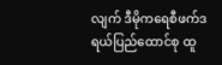လျက် ဒီမိုကရေစီဖက်ဒရယ်ပြည်ထောင်စု ထူ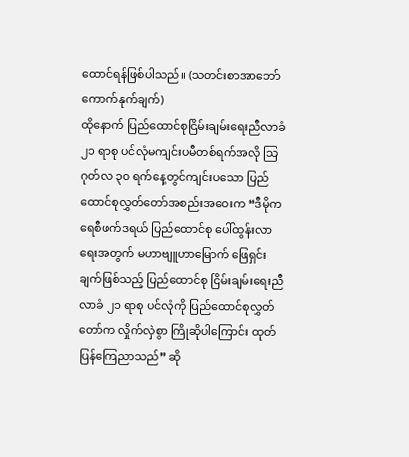ထောင်ရန်ဖြစ်ပါသည်။ (သတင်းစာအာဘော်ကောက်နုက်ချက်)
ထိုနောက် ပြည်ထောင်စုငြိမ်းချမ်းရေးညီလာခံ ၂၁ ရာစု ပင်လုံမကျင်းပမီတစ်ရက်အလို သြဂုတ်လ ၃၀ ရက်နေ့တွင်ကျင်းပသော ပြည်ထောင်စုလွှတ်တော်အစည်းအဝေးက “ဒီမိုကရေစီဖက်ဒရယ် ပြည်ထောင်စု ပေါ်ထွန်းလာရေးအတွက် မဟာဗျူဟာမြောက် ဖြေရှင်းချက်ဖြစ်သည့် ပြည်ထောင်စု ငြိမ်းချမ်းရေးညီလာခံ ၂၁ ရာစု ပင်လုံကို ပြည်ထောင်စုလွှတ်တော်က လှိုက်လှဲစွာ ကြိုဆိုပါကြောင်း ထုတ်ပြန်ကြေညာသည်” ဆို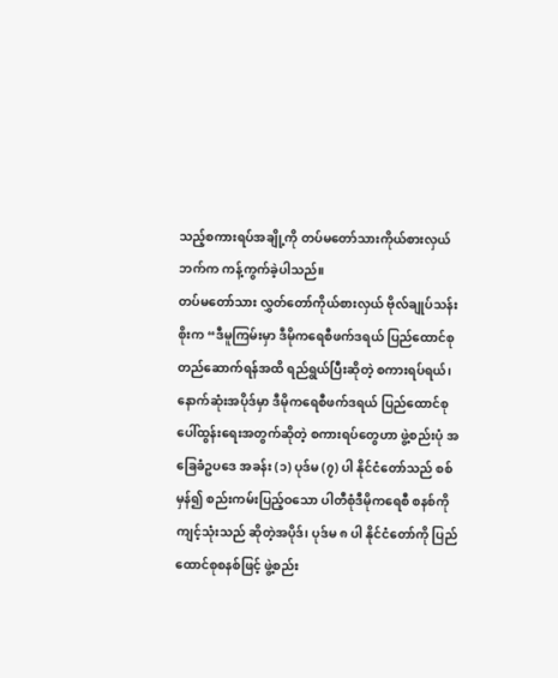သည့်စကားရပ်အချို့ကို တပ်မတော်သားကိုယ်စားလှယ်ဘက်က ကန့်ကွက်ခဲ့ပါသည်။
တပ်မတော်သား လွှတ်တော်ကိုယ်စားလှယ် ဗိုလ်ချုပ်သန်းစိုးက “ဒီမူကြမ်းမှာ ဒီမိုကရေစီဖက်ဒရယ် ပြည်ထောင်စု တည်ဆောက်ရန်အထိ ရည်ရွယ်ပြီးဆိုတဲ့ စကားရပ်ရယ်၊ နောက်ဆုံးအပိုဒ်မှာ ဒီမိုကရေစီဖက်ဒရယ် ပြည်ထောင်စု ပေါ်ထွန်းရေးအတွက်ဆိုတဲ့ စကားရပ်တွေဟာ ဖွဲ့စည်းပုံ အခြေခံဥပဒေ အခန်း (၁) ပုဒ်မ (၇) ပါ နိုင်ငံတော်သည် စစ်မှန်၍ စည်းကမ်းပြည့်ဝသော ပါတီစုံဒီမိုကရေစီ စနစ်ကိုကျင့်သုံးသည် ဆိုတဲ့အပိုဒ်၊ ပုဒ်မ ၈ ပါ နိုင်ငံတော်ကို ပြည်ထောင်စုစနစ်ဖြင့် ဖွဲ့စည်း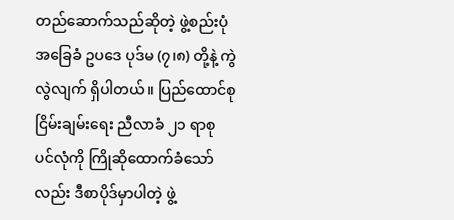တည်ဆောက်သည်ဆိုတဲ့ ဖွဲ့စည်းပုံ အခြေခံ ဥပဒေ ပုဒ်မ (၇၊၈) တို့နဲ့ ကွဲလွဲလျက် ရှိပါတယ်။ ပြည်ထောင်စုငြိမ်းချမ်းရေး ညီလာခံ ၂၁ ရာစု ပင်လုံကို ကြိုဆိုထောက်ခံသော်လည်း ဒီစာပိုဒ်မှာပါတဲ့ ဖွဲ့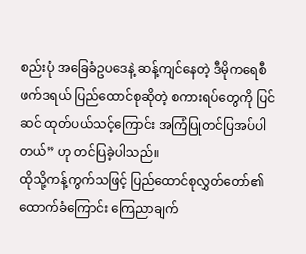စည်းပုံ အခြေခံဥပဒေနဲ့ ဆန့်ကျင်နေတဲ့ ဒီမိုကရေစီဖက်ဒရယ် ပြည်ထောင်စုဆိုတဲ့ စကားရပ်တွေကို ပြင်ဆင် ထုတ်ပယ်သင့်ကြောင်း အကြံပြုတင်ပြအပ်ပါတယ်” ဟု တင်ပြခဲ့ပါသည်။
ထိုသို့ကန့်ကွက်သဖြင့် ပြည်ထောင်စုလွှတ်တော်၏ ထောက်ခံကြောင်း ကြေညာချက်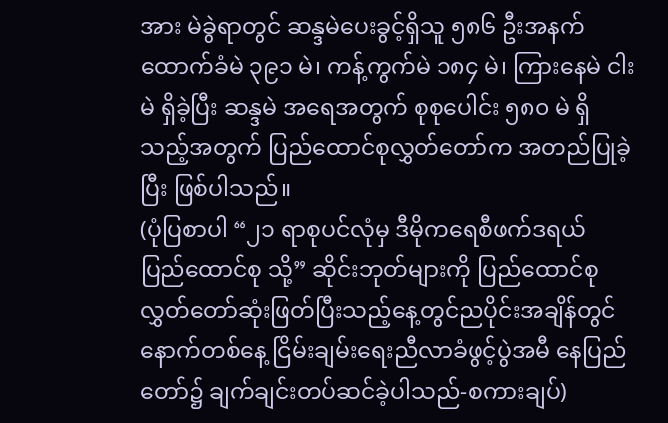အား မဲခွဲရာတွင် ဆန္ဒမဲပေးခွင့်ရှိသူ ၅၈၆ ဦးအနက် ထောက်ခံမဲ ၃၉၁ မဲ၊ ကန့်ကွက်မဲ ၁၈၄ မဲ၊ ကြားနေမဲ ငါးမဲ ရှိခဲ့ပြီး ဆန္ဒမဲ အရေအတွက် စုစုပေါင်း ၅၈၀ မဲ ရှိသည့်အတွက် ပြည်ထောင်စုလွှတ်တော်က အတည်ပြုခဲ့ပြီး ဖြစ်ပါသည်။
(ပုံပြစာပါ “၂၁ ရာစုပင်လုံမှ ဒီမိုကရေစီဖက်ဒရယ် ပြည်ထောင်စု သို့” ဆိုင်းဘုတ်များကို ပြည်ထောင်စုလွှတ်တော်ဆုံးဖြတ်ပြီးသည့်နေ့တွင်ညပိုင်းအချိန်တွင် နောက်တစ်နေ့ ငြိမ်းချမ်းရေးညီလာခံဖွင့်ပွဲအမီ နေပြည်တော်၌ ချက်ချင်းတပ်ဆင်ခဲ့ပါသည်-စကားချပ်)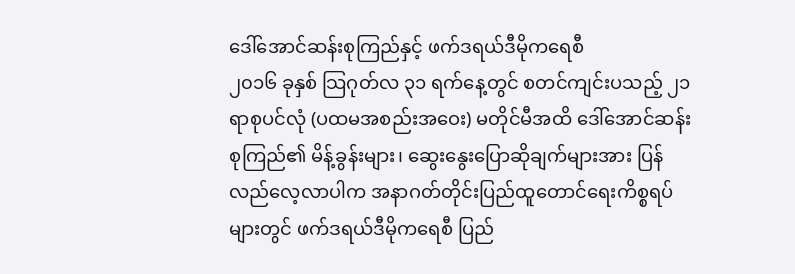ဒေါ်အောင်ဆန်းစုကြည်နှင့် ဖက်ဒရယ်ဒီမိုကရေစီ
၂၀၁၆ ခုနှစ် သြဂုတ်လ ၃၁ ရက်နေ့တွင် စတင်ကျင်းပသည့် ၂၁ ရာစုပင်လုံ (ပထမအစည်းအဝေး) မတိုင်မီအထိ ဒေါ်အောင်ဆန်းစုကြည်၏ မိန့်ခွန်းများ၊ ဆွေးနွေးပြောဆိုချက်များအား ပြန်လည်လေ့လာပါက အနာဂတ်တိုင်းပြည်ထူတောင်ရေးကိစ္စရပ်များတွင် ဖက်ဒရယ်ဒီမိုကရေစီ ပြည်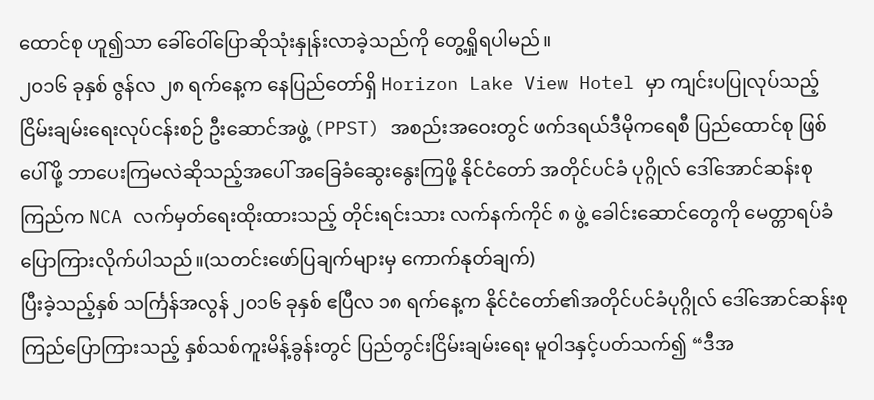ထောင်စု ဟူ၍သာ ခေါ်ဝေါ်ပြောဆိုသုံးနှုန်းလာခဲ့သည်ကို တွေ့ရှိုရပါမည်။
၂၀၁၆ ခုနှစ် ဇွန်လ ၂၈ ရက်နေ့က နေပြည်တော်ရှိ Horizon Lake View Hotel မှာ ကျင်းပပြုလုပ်သည့် ငြိမ်းချမ်းရေးလုပ်ငန်းစဉ် ဦးဆောင်အဖွဲ့ (PPST) အစည်းအဝေးတွင် ဖက်ဒရယ်ဒီမိုကရေစီ ပြည်ထောင်စု ဖြစ်ပေါ်ဖို့ ဘာပေးကြမလဲဆိုသည့်အပေါ် အခြေခံဆွေးနွေးကြဖို့ နိုင်ငံတော် အတိုင်ပင်ခံ ပုဂ္ဂိုလ် ဒေါ်အောင်ဆန်းစုကြည်က NCA လက်မှတ်ရေးထိုးထားသည့် တိုင်းရင်းသား လက်နက်ကိုင် ၈ ဖွဲ့ ခေါင်းဆောင်တွေကို မေတ္တာရပ်ခံ ပြောကြားလိုက်ပါသည်။(သတင်းဖော်ပြချက်များမှ ကောက်နုတ်ချက်)
ပြီးခဲ့သည့်နှစ် သင်္ကြန်အလွန် ၂၀၁၆ ခုနှစ် ဧပြီလ ၁၈ ရက်နေ့က နိုင်ငံတော်၏အတိုင်ပင်ခံပုဂ္ဂိုလ် ဒေါ်အောင်ဆန်းစုကြည်ပြောကြားသည့် နှစ်သစ်ကူးမိန့်ခွန်းတွင် ပြည်တွင်းငြိမ်းချမ်းရေး မူဝါဒနှင့်ပတ်သက်၍ “ဒီအ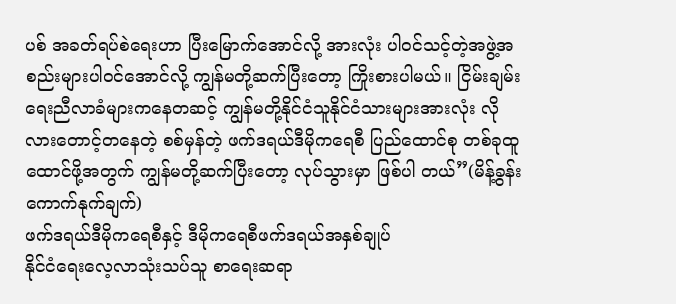ပစ် အခတ်ရပ်စဲရေးဟာ ပြီးမြောက်အောင်လို့ အားလုံး ပါဝင်သင့်တဲ့အဖွဲ့အစည်းများပါဝင်အောင်လို့ ကျွန်မတို့ဆက်ပြီးတော့ ကြိုးစားပါမယ်။ ငြိမ်းချမ်းရေးညီလာခံများကနေတဆင့် ကျွန်မတို့နိုင်ငံသူနိုင်ငံသားများအားလုံး လိုလားတောင့်တနေတဲ့ စစ်မှန်တဲ့ ဖက်ဒရယ်ဒီမိုကရေစီ ပြည်ထောင်စု တစ်ခုထူထောင်ဖို့အတွက် ကျွန်မတို့ဆက်ပြီးတော့ လုပ်သွားမှာ ဖြစ်ပါ တယ်”(မိန့်ခွန်းကောက်နုက်ချက်)
ဖက်ဒရယ်ဒီမိုကရေစီနှင့် ဒီမိုကရေစီဖက်ဒရယ်အနှစ်ချုပ်
နိုင်ငံရေးလေ့လာသုံးသပ်သူ စာရေးဆရာ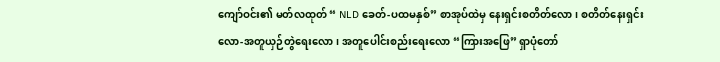ကျော်ဝင်း၏ မတ်လထုတ် “ NLD ခေတ်-ပထမနှစ်” စာအုပ်ထဲမှ နေးရှင်းစတိတ်လော၊ စတိတ်နေးရှင်းလော-အတူယှဉ်တွဲရေးလော၊ အတူပေါင်းစည်းရေးလော “ကြားအဖြေ” ရှာပုံတော်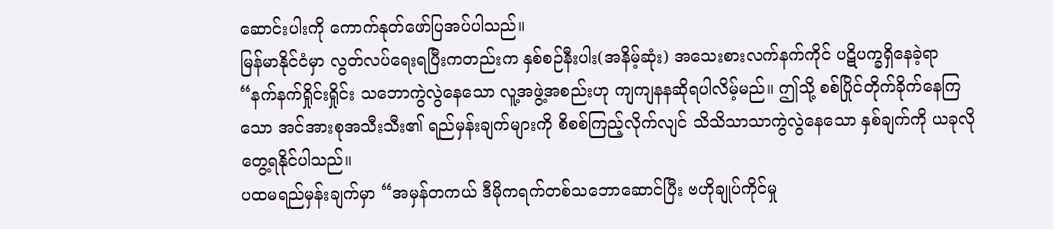ဆောင်းပါးကို ကောက်နုတ်ဖော်ပြအပ်ပါသည်။
မြန်မာနိုင်ငံမှာ လွတ်လပ်ရေးရပြီးကတည်းက နှစ်စဉ်နီးပါး(အနိမ့်ဆုံး) အသေးစားလက်နက်ကိုင် ပဋိပက္ခရှိနေခဲ့ရာ “နက်နက်ရှိုင်းရှိုင်း သဘောကွဲလွဲနေသော လူ့အဖွဲ့အစည်းဟု ကျကျနနဆိုရပါလိမ့်မည်။ ဤသို့ စစ်ပြိုင်တိုက်ခိုက်နေကြသော အင်အားစုအသီးသီး၏ ရည်မှန်းချက်များကို စိစစ်ကြည့်လိုက်လျင် သိသိသာသာကွဲလွဲနေသော နှစ်ချက်ကို ယခုလိုတွေ့ရနိုင်ပါသည်။
ပထမရည်မှန်းချက်မှာ “အမှန်တကယ် ဒီမိုကရက်တစ်သဘောဆောင်ပြီး ဗဟိုချုပ်ကိုင်မှု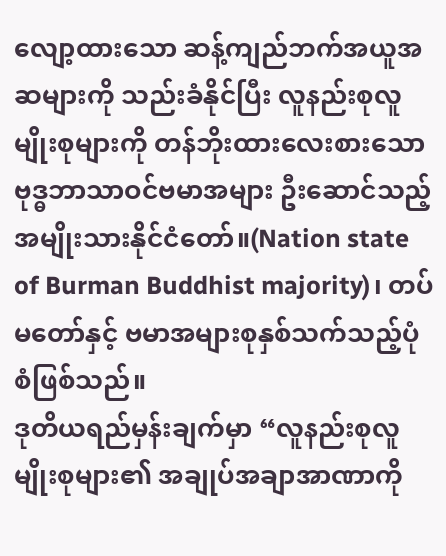လျော့ထားသော ဆန့်ကျည်ဘက်အယူအဆများကို သည်းခံနိုင်ပြီး လူနည်းစုလူမျိုးစုများကို တန်ဘိုးထားလေးစားသော ဗုဒ္ဓဘာသာဝင်ဗမာအများ ဦးဆောင်သည့် အမျိုးသားနိုင်ငံတော်။(Nation state of Burman Buddhist majority)၊ တပ်မတော်နှင့် ဗမာအများစုနှစ်သက်သည့်ပုံစံဖြစ်သည်။
ဒုတိယရည်မှန်းချက်မှာ “လူနည်းစုလူမျိုးစုများ၏ အချုပ်အချာအာဏာကို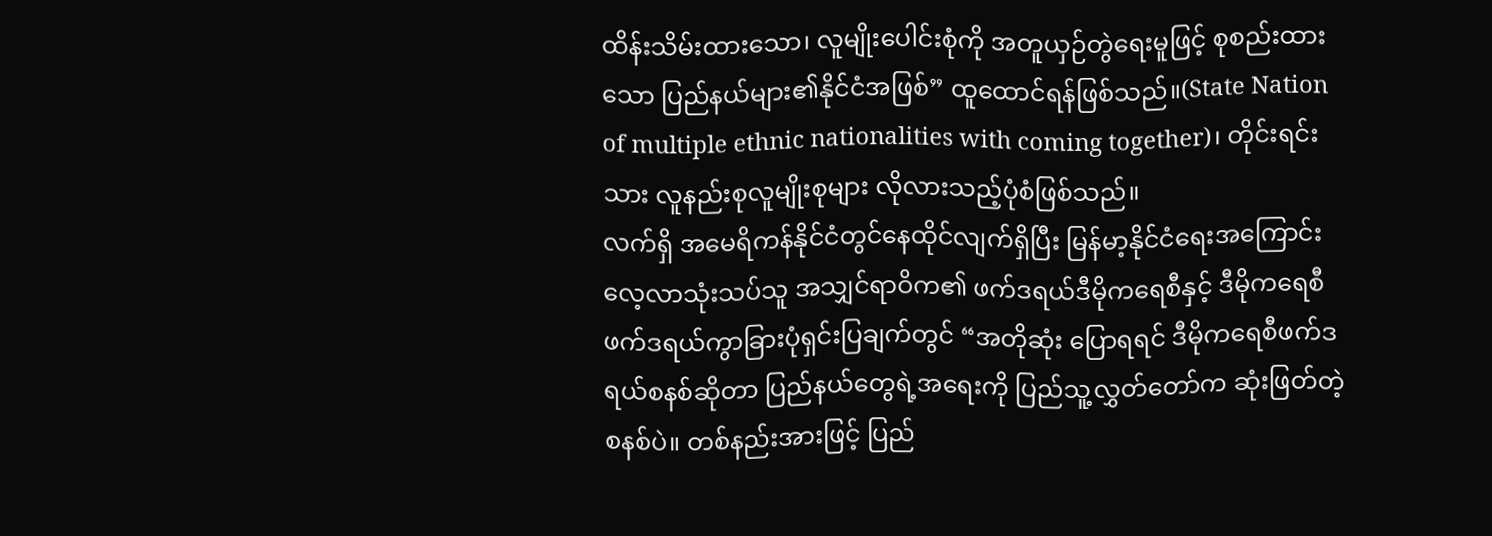ထိန်းသိမ်းထားသော၊ လူမျိုးပေါင်းစုံကို အတူယှဉ်တွဲရေးမူဖြင့် စုစည်းထားသော ပြည်နယ်များ၏နိုင်ငံအဖြစ်” ထူထောင်ရန်ဖြစ်သည်။(State Nation of multiple ethnic nationalities with coming together)၊ တိုင်းရင်းသား လူနည်းစုလူမျိုးစုများ လိုလားသည့်ပုံစံဖြစ်သည်။
လက်ရှိ အမေရိကန်နိုင်ငံတွင်နေထိုင်လျက်ရှိပြီး မြန်မာ့နိုင်ငံရေးအကြောင်းလေ့လာသုံးသပ်သူ အသျှင်ရာဝိက၏ ဖက်ဒရယ်ဒီမိုကရေစီနှင့် ဒီမိုကရေစီဖက်ဒရယ်ကွာခြားပုံရှင်းပြချက်တွင် “အတိုဆုံး ပြောရရင် ဒီမိုကရေစီဖက်ဒရယ်စနစ်ဆိုတာ ပြည်နယ်တွေရဲ့အရေးကို ပြည်သူ့လွှတ်တော်က ဆုံးဖြတ်တဲ့စနစ်ပဲ။ တစ်နည်းအားဖြင့် ပြည်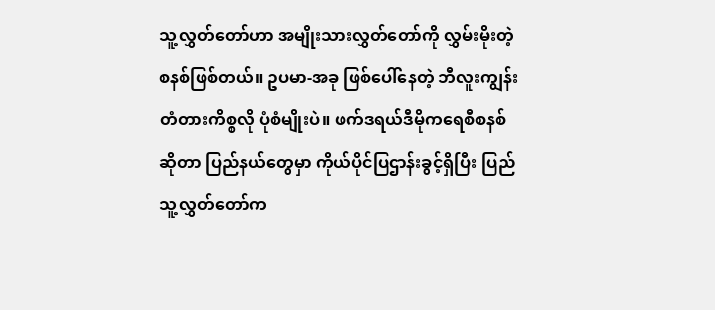သူ့လွှတ်တော်ဟာ အမျိုးသားလွှတ်တော်ကို လွှမ်းမိုးတဲ့စနစ်ဖြစ်တယ်။ ဥပမာ-အခု ဖြစ်ပေါ်နေတဲ့ ဘီလူးကျွန်းတံတားကိစ္စလို ပုံစံမျိုးပဲ။ ဖက်ဒရယ်ဒီမိုကရေစီစနစ်ဆိုတာ ပြည်နယ်တွေမှာ ကိုယ်ပိုင်ပြဌာန်းခွင့်ရှိပြီး ပြည်သူ့လွှတ်တော်က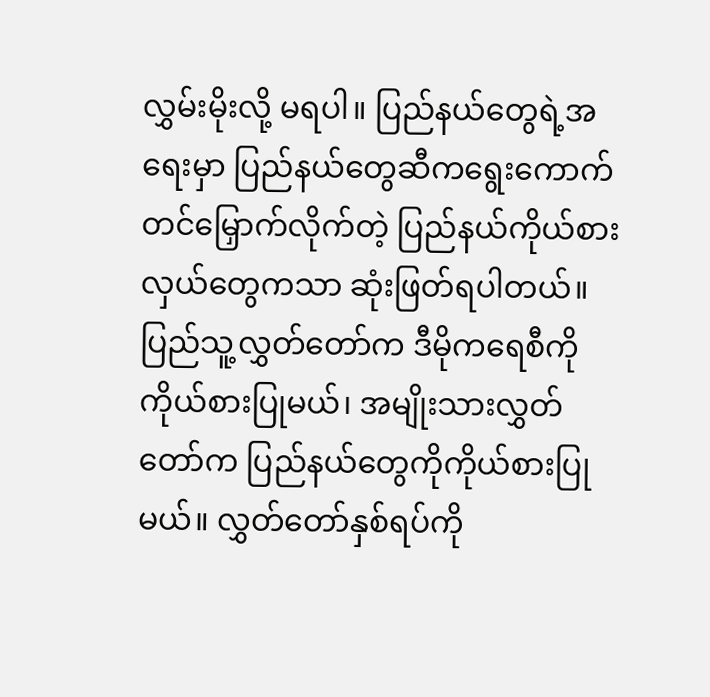လွှမ်းမိုးလို့ မရပါ။ ပြည်နယ်တွေရဲ့အရေးမှာ ပြည်နယ်တွေဆီကရွေးကောက်တင်မြှောက်လိုက်တဲ့ ပြည်နယ်ကိုယ်စားလှယ်တွေကသာ ဆုံးဖြတ်ရပါတယ်။ ပြည်သူ့လွှတ်တော်က ဒီမိုကရေစီကို ကိုယ်စားပြုမယ်၊ အမျိုးသားလွှတ်တော်က ပြည်နယ်တွေကိုကိုယ်စားပြုမယ်။ လွှတ်တော်နှစ်ရပ်ကို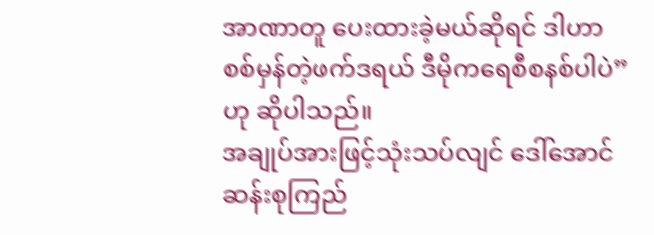အာဏာတူ ပေးထားခဲ့မယ်ဆိုရင် ဒါဟာ စစ်မှန်တဲ့ဖက်ဒရယ် ဒီမိုကရေစီစနစ်ပါပဲ” ဟု ဆိုပါသည်။
အချုပ်အားဖြင့်သုံးသပ်လျင် ဒေါ်အောင်ဆန်းစုကြည်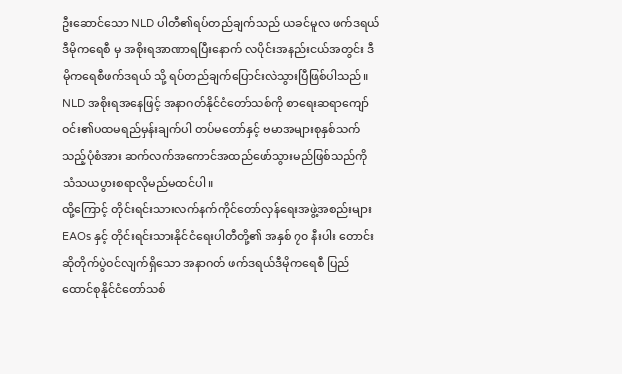ဦးဆောင်သော NLD ပါတီ၏ရပ်တည်ချက်သည် ယခင်မူလ ဖက်ဒရယ်ဒီမိုကရေစီ မှ အစိုးရအာဏာရပြီးနောက် လပိုင်းအနည်းငယ်အတွင်း ဒီမိုကရေစီဖက်ဒရယ် သို့ ရပ်တည်ချက်ပြောင်းလဲသွားပြီဖြစ်ပါသည်။ NLD အစိုးရအနေဖြင့် အနာဂတ်နိုင်ငံတော်သစ်ကို စာရေးဆရာကျော်ဝင်း၏ပထမရည်မှန်းချက်ပါ တပ်မတော်နှင့် ဗမာအများစုနှစ်သက်သည့်ပုံစံအား ဆက်လက်အကောင်အထည်ဖော်သွားမည်ဖြစ်သည်ကို သံသယပွားစရာလိုမည်မထင်ပါ။
ထို့ကြောင့် တိုင်းရင်းသားလက်နက်ကိုင်တော်လှန်ရေးအဖွဲ့အစည်းများ EAOs နှင့် တိုင်းရင်းသားနိုင်ငံရေးပါတီတို့၏ အနှစ် ၇၀ နီးပါး တောင်းဆိုတိုက်ပွဲဝင်လျက်ရှိသော အနာဂတ် ဖက်ဒရယ်ဒီမိုကရေစီ ပြည်ထောင်စုနိုင်ငံတော်သစ်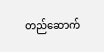တည်ဆောက်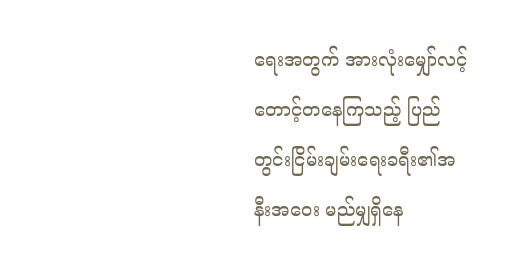ရေးအတွက် အားလုံးမျှော်လင့်တောင့်တနေကြသည့် ပြည်တွင်းငြိမ်းချမ်းရေးခရီး၏အနီးအဝေး မည်မျှရှိနေ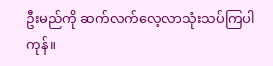ဦးမည်ကို ဆက်လက်လေ့လာသုံးသပ်ကြပါကုန်။